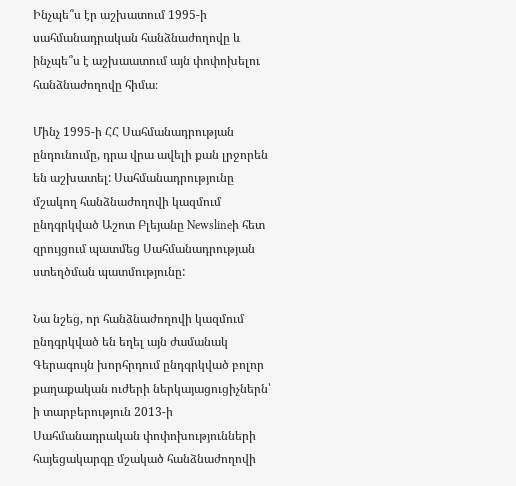Ինչպե՞ս էր աշխատում 1995-ի սահմանադրական հանձնաժողովը և ինչպե՞ս է աշխաատում այն փոփոխելու հանձնաժողովը հիմա։

Մինչ 1995-ի ՀՀ Սահմանադրության ընդունումը, դրա վրա ավելի քան լրջորեն են աշխատել: Սահմանադրությունը մշակող հանձնաժողովի կազմում ընդգրկված Աշոտ Բլեյանը Newslineի հետ զրույցում պատմեց Սահմանադրության ստեղծման պատմությունը:

Նա նշեց, որ հանձնաժողովի կազմում ընդգրկված են եղել այն ժամանակ Գերագույն խորհրդում ընդգրկված բոլոր քաղաքական ուժերի ներկայացուցիչներն՝ ի տարբերություն 2013-ի Սահմանադրական փոփոխությունների հայեցակարգը մշակած հանձնաժողովի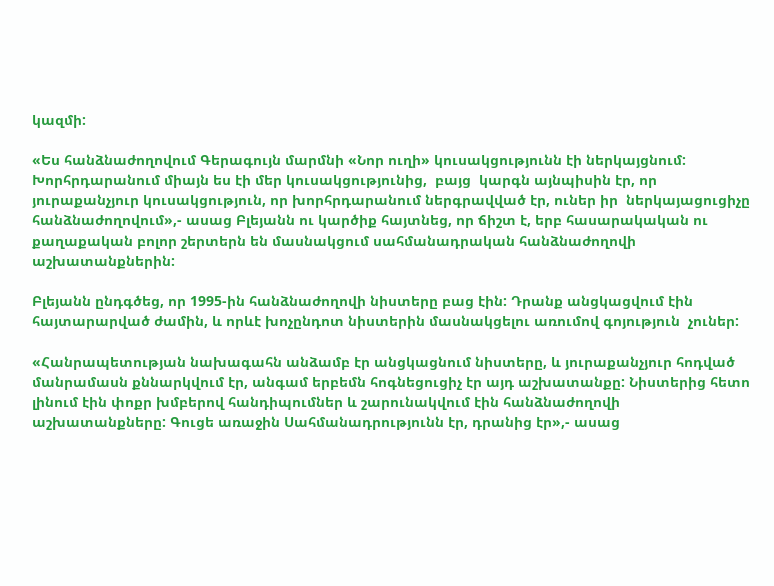կազմի:

«Ես հանձնաժողովում Գերագույն մարմնի «Նոր ուղի» կուսակցությունն էի ներկայցնում: Խորհրդարանում միայն ես էի մեր կուսակցությունից,  բայց  կարգն այնպիսին էր, որ յուրաքանչյուր կուսակցություն, որ խորհրդարանում ներգրավված էր, ուներ իր  ներկայացուցիչը հանձնաժողովում»,- ասաց Բլեյանն ու կարծիք հայտնեց, որ ճիշտ է, երբ հասարակական ու քաղաքական բոլոր շերտերն են մասնակցում սահմանադրական հանձնաժողովի աշխատանքներին:

Բլեյանն ընդգծեց, որ 1995-ին հանձնաժողովի նիստերը բաց էին: Դրանք անցկացվում էին հայտարարված ժամին, և որևէ խոչընդոտ նիստերին մասնակցելու առումով գոյություն  չուներ:

«Հանրապետության նախագահն անձամբ էր անցկացնում նիստերը, և յուրաքանչյուր հոդված մանրամասն քննարկվում էր, անգամ երբեմն հոգնեցուցիչ էր այդ աշխատանքը: Նիստերից հետո լինում էին փոքր խմբերով հանդիպումներ և շարունակվում էին հանձնաժողովի աշխատանքները: Գուցե առաջին Սահմանադրությունն էր, դրանից էր»,- ասաց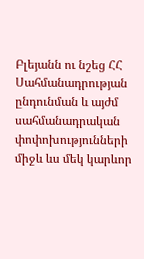Բլեյանն ու նշեց ՀՀ Սահմանադրության ընդունման և այժմ  սահմանադրական փոփոխությունների միջև ևս մեկ կարևոր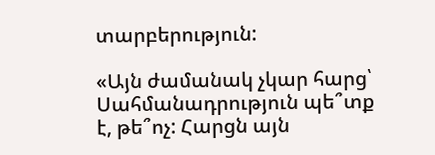տարբերություն:

«Այն ժամանակ չկար հարց՝ Սահմանադրություն պե՞տք է, թե՞ոչ: Հարցն այն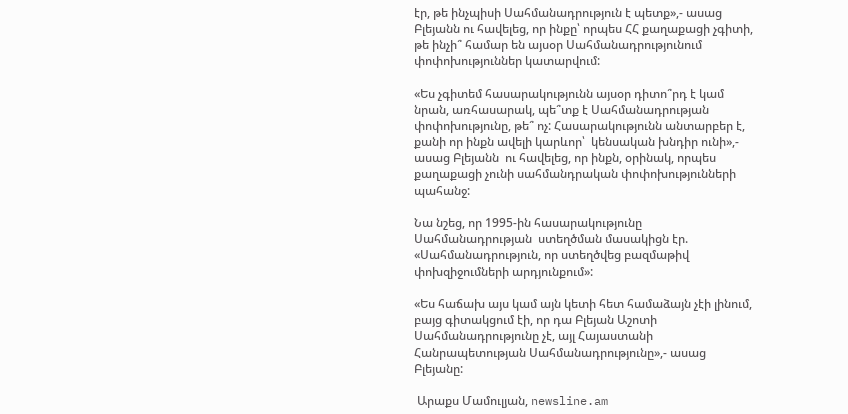էր, թե ինչպիսի Սահմանադրություն է պետք»,- ասաց Բլեյանն ու հավելեց, որ ինքը՝ որպես ՀՀ քաղաքացի չգիտի, թե ինչի՞ համար են այսօր Սահմանադրությունում փոփոխություններ կատարվում:

«Ես չգիտեմ հասարակությունն այսօր դիտո՞րդ է կամ նրան, առհասարակ, պե՞տք է Սահմանադրության փոփոխությունը, թե՞ ոչ: Հասարակությունն անտարբեր է,  քանի որ ինքն ավելի կարևոր՝  կենսական խնդիր ունի»,- ասաց Բլեյանն  ու հավելեց, որ ինքն, օրինակ, որպես քաղաքացի չունի սահմանդրական փոփոխությունների պահանջ:

Նա նշեց, որ 1995-ին հասարակությունը Սահմանադրության  ստեղծման մասակիցն էր. «Սահմանադրություն, որ ստեղծվեց բազմաթիվ փոխզիջումների արդյունքում»:

«Ես հաճախ այս կամ այն կետի հետ համաձայն չէի լինում, բայց գիտակցում էի, որ դա Բլեյան Աշոտի Սահմանադրությունը չէ, այլ Հայաստանի Հանրապետության Սահմանադրությունը»,- ասաց Բլեյանը:

 Արաքս Մամուլյան, newsline.am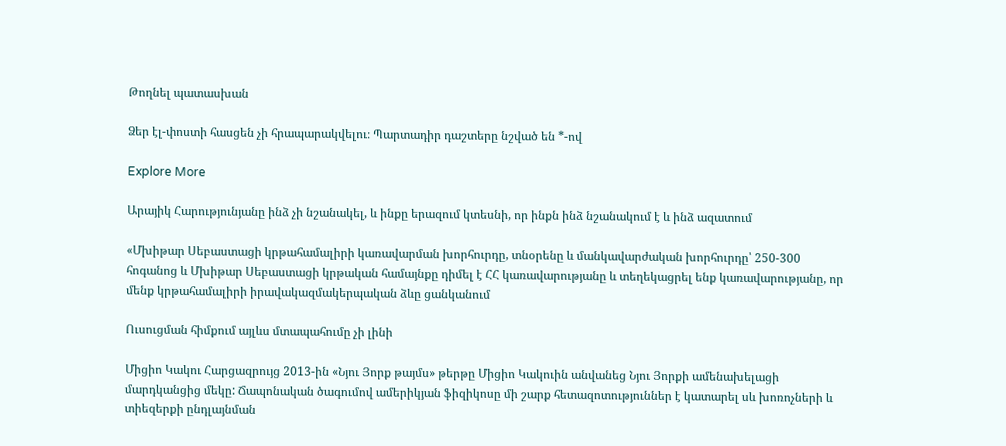Թողնել պատասխան

Ձեր էլ-փոստի հասցեն չի հրապարակվելու։ Պարտադիր դաշտերը նշված են *-ով

Explore More

Արայիկ Հարությունյանը ինձ չի նշանակել, և ինքը երազում կտեսնի, որ ինքն ինձ նշանակում է և ինձ ազատում

«Մխիթար Սեբաստացի կրթահամալիրի կառավարման խորհուրդը, տնօրենը և մանկավարժական խորհուրդը՝ 250-300 հոգանոց և Մխիթար Սեբաստացի կրթական համայնքը դիմել է ՀՀ կառավարությանը և տեղեկացրել ենք կառավարությանը, որ մենք կրթահամալիրի իրավակազմակերպական ձևը ցանկանում

Ուսուցման հիմքում այլևս մտապահումը չի լինի

Միցիո Կակու Հարցազրույց 2013-ին «Նյու Յորք թայմս» թերթը Միցիո Կակուին անվանեց Նյու Յորքի ամենախելացի մարդկանցից մեկը: Ճապոնական ծագումով ամերիկյան ֆիզիկոսը մի շարք հետազոտություններ է կատարել սև խոռոչների և տիեզերքի ընդլայնման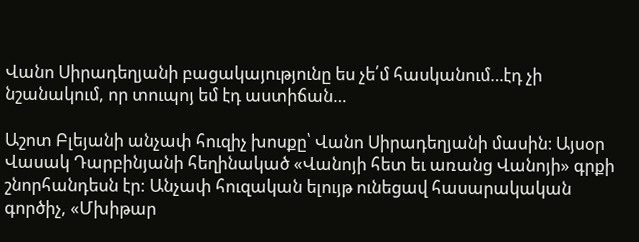Վանո Սիրադեղյանի բացակայությունը ես չե՛մ հասկանում…էդ չի նշանակում, որ տուպոյ եմ էդ աստիճան…

Աշոտ Բլեյանի անչափ հուզիչ խոսքը՝ Վանո Սիրադեղյանի մասին։ Այսօր Վասակ Դարբինյանի հեղինակած «Վանոյի հետ եւ առանց Վանոյի» գրքի շնորհանդեսն էր: Անչափ հուզական ելույթ ունեցավ հասարակական գործիչ, «Մխիթար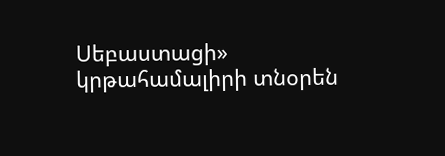Սեբաստացի» կրթահամալիրի տնօրեն